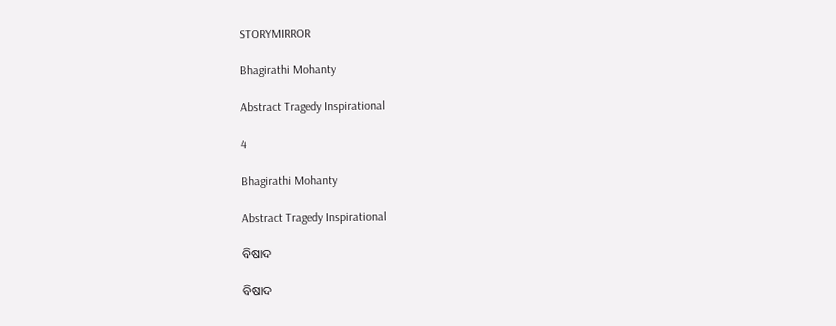STORYMIRROR

Bhagirathi Mohanty

Abstract Tragedy Inspirational

4

Bhagirathi Mohanty

Abstract Tragedy Inspirational

ବିଷାଦ

ବିଷାଦ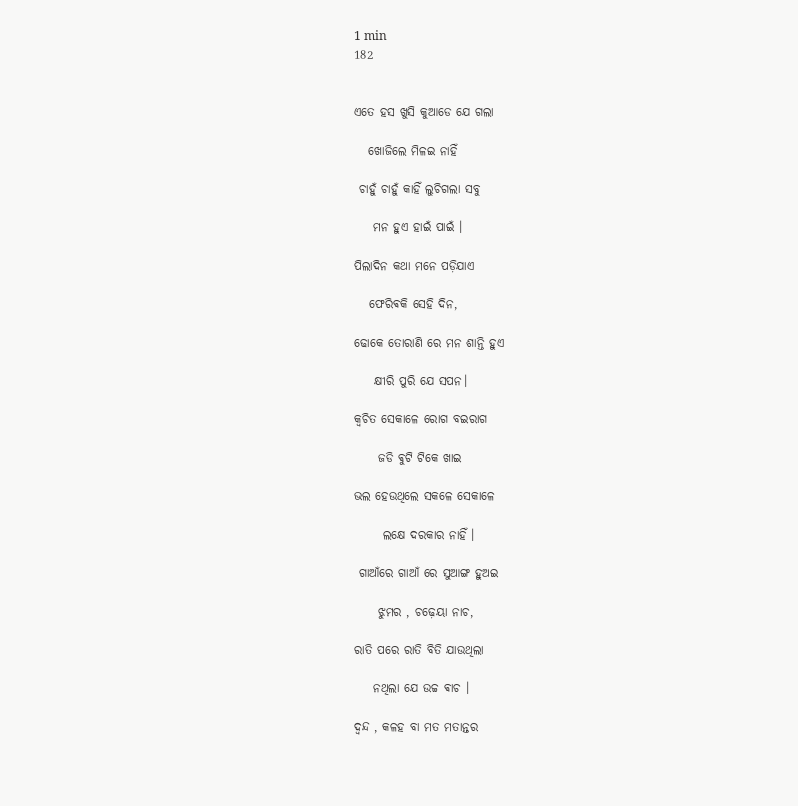1 min
182


ଏତେ ହସ ଖୁସି କୁଆଡେ ଯେ ଗଲା

   ଖୋଜିଲେ ମିଳଇ ନାହିଁ

 ଚାହୁଁ ଚାହୁଁ କାହିଁ ‌ଲୁଚିଗଲା ସବୁ

    ମନ ହୁଏ ହାଇଁ ପାଇଁ ।

ପିଲାଦିନ କଥା ମନେ ପଡ଼ିଯାଏ

   ଫେରିଵକି ସେହି ଦିନ,

ଢୋକେ ତୋରାଣି ରେ ମନ ଶାନ୍ତି ହୁଏ

    କ୍ଷୀରି ପୁରି ଯେ ସପନ।

କ୍ଵଚିତ ସେକାଳେ ରୋଗ ବଇରାଗ

     ଜଡି ଵୁଟି ଟିକେ ଖାଇ

ଭଲ ହେଉଥିଲେ ସକଳେ ସେକାଳେ

      ଲକ୍ଷେ ଦରକାର ନାହିଁ ।

 ଗାଆଁରେ ଗାଆଁ ରେ ସୁଆଙ୍ଗ ହୁଅଇ

     ଝୁମର , ଚଢ଼େୟା ନାଚ,

ରାତି ପରେ ରାତି ବିତି ଯାଉଥିଲା

    ନଥିଲା ଯେ ଉଚ୍ଚ ଵାଚ ।

ଦ୍ଵନ୍ଦ , କଳ‌ହ ବା ମତ ମତାନ୍ତର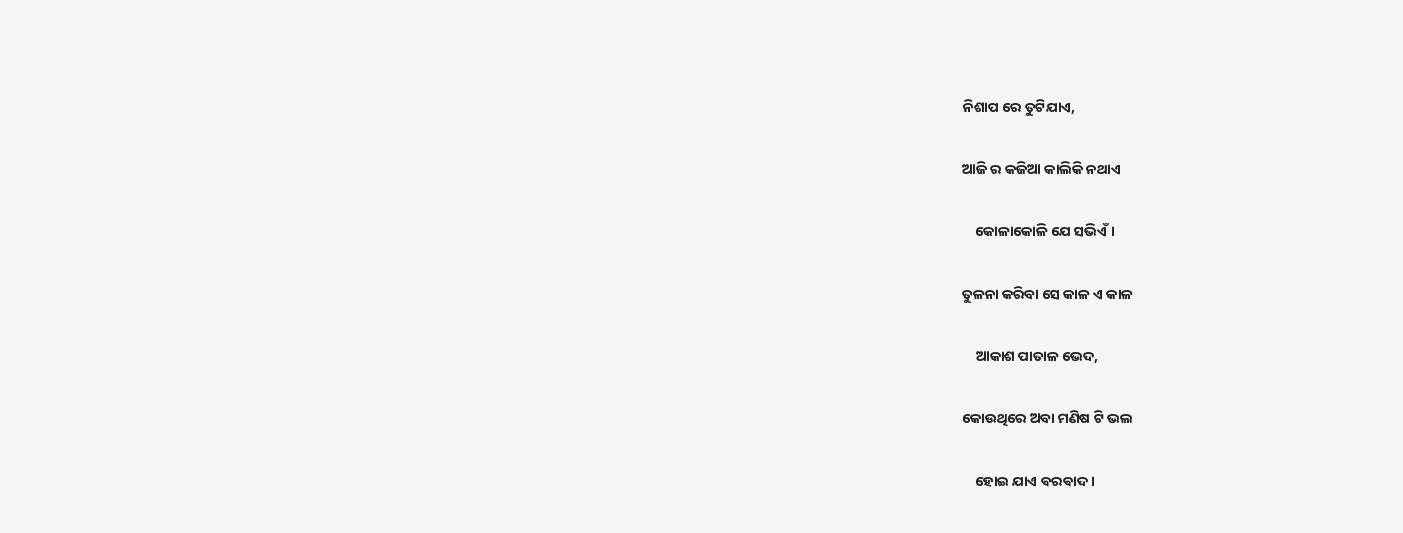ନିଶାପ ରେ ତୁଟିଯାଏ,

ଆଜି ର କଜିଆ କାଲିକି ନଥାଏ

    କୋଳାକୋଳି ଯେ ସଭିଏଁ ।

ତୁଳନା କରିବା ସେ କାଳ ଏ କାଳ

    ଆକାଶ ପାତାଳ ଭେଦ,

କୋଉଥିରେ ଅବା ମଣିଷ ଟି ଭଲ

    ହୋଇ ଯାଏ ଵରଵାଦ ।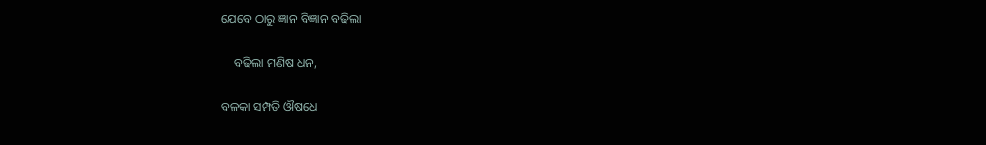ଯେବେ ଠାରୁ ଜ୍ଞାନ ବିଜ୍ଞାନ ବଢିଲା

    ବଢିଲା ମଣିଷ ଧନ,

ବଳକା ସମ୍ପତି ଔଷଧେ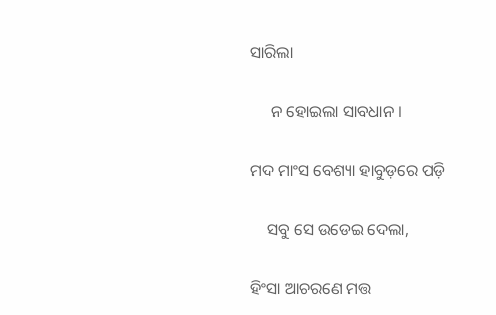ସାରିଲା

     ନ ହୋଇଲା ସାବଧାନ ।

ମଦ ମାଂସ ବେଶ୍ୟା ହାବୁଡ଼ରେ ପଡ଼ି

    ସବୁ ସେ ଉଡେଇ ଦେଲା,

ହିଂସା ଆଚରଣେ ମତ୍ତ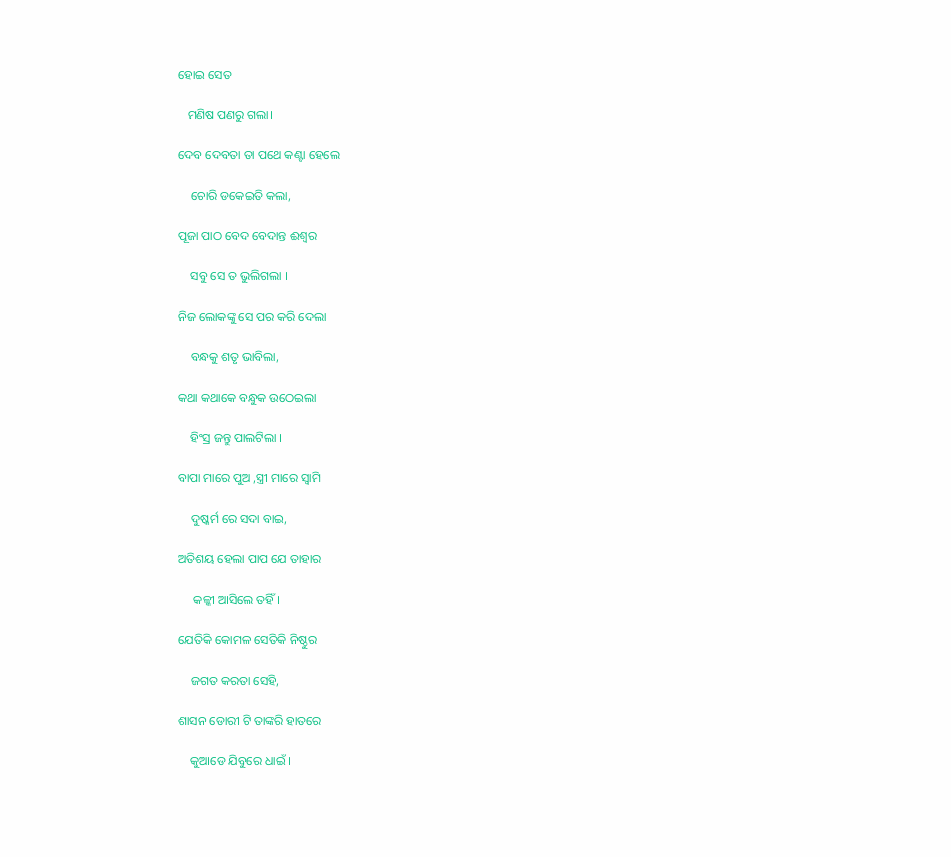ହୋଇ ସେତ

   ମଣିଷ ପଣରୁ ଗଲା।

ଦେବ ଦେବତା ତା ପଥେ କଣ୍ଟା ହେଲେ

    ଚୋରି ଡକେଇତି କଲା,

ପୂଜା ପାଠ ବେଦ ବେଦାନ୍ତ ଈଶ୍ୱର

    ସବୁ ସେ ତ ଭୁଲିଗଲା ।

ନିଜ ଲୋକଙ୍କୁ ସେ ପର କରି ଦେଲା

    ବନ୍ଧକୁ ଶତୃ ଭାବିଲା,

କଥା କଥାକେ ବନ୍ଧୁକ ଉଠେଇଲା

    ହିଂସ୍ର ଜନ୍ତୁ ପାଲଟିଲା ।

ବାପା ମାରେ ପୁଅ ,ସ୍ତ୍ରୀ ମାରେ ‌ସ୍ଵାମି

    ଦୁଷ୍କର୍ମ ରେ ସଦା ବାଇ,

ଅତିଶୟ ହେଲା ପାପ ଯେ ତାହାର

     କଳ୍କୀ ଆସିଲେ ତହିଁ ।

ଯେତିକି କୋମଳ ସେତିକି ନିଷ୍ଠୁର

    ଜଗତ କରତା ସେହି,

ଶାସନ ଡୋରୀ ଟି ତାଙ୍କରି ହାତରେ

    କୁଆଡେ ଯିବୁରେ ଧାଇଁ ।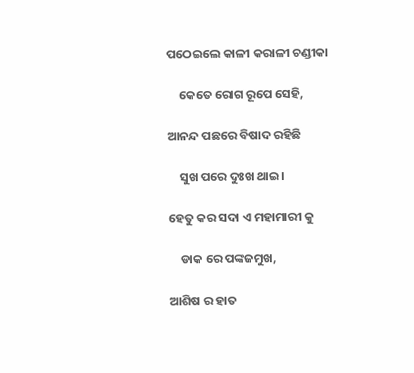ପଠେଇଲେ କାଳୀ କରାଳୀ ଚଣ୍ଡୀକା

    କେତେ ରୋଗ ରୂପେ ସେହି,

ଆନନ୍ଦ ପଛରେ ବିଷାଦ ରହିଛି

    ସୁଖ ପରେ ଦୁଃଖ ଥାଇ।

ହେତୁ କର ସଦା ଏ ମହାମାରୀ କୁ

    ଡାକ ରେ ପଙ୍କଜମୁଖ,

ଆଶିଷ ର ହାତ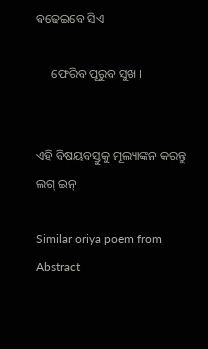ଵଢେଇବେ ସିଏ

     ଫେରିବ ପୂରୁବ ସୁଖ ।


ଏହି ବିଷୟବସ୍ତୁକୁ ମୂଲ୍ୟାଙ୍କନ କରନ୍ତୁ
ଲଗ୍ ଇନ୍

Similar oriya poem from Abstract